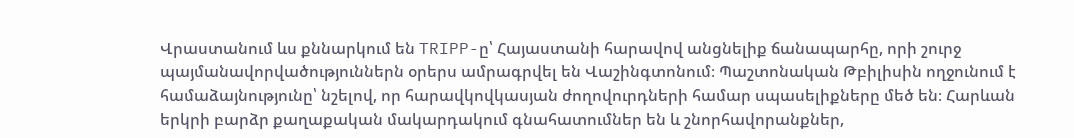Վրաստանում ևս քննարկում են TRIPP-ը՝ Հայաստանի հարավով անցնելիք ճանապարհը, որի շուրջ պայմանավորվածություններն օրերս ամրագրվել են Վաշինգտոնում։ Պաշտոնական Թբիլիսին ողջունում է համաձայնությունը՝ նշելով, որ հարավկովկասյան ժողովուրդների համար սպասելիքները մեծ են։ Հարևան երկրի բարձր քաղաքական մակարդակում գնահատումներ են և շնորհավորանքներ,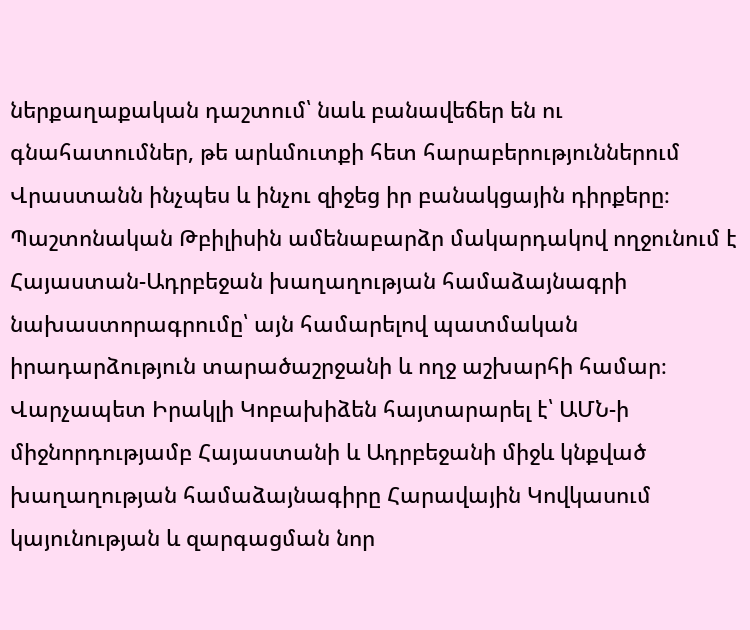ներքաղաքական դաշտում՝ նաև բանավեճեր են ու գնահատումներ, թե արևմուտքի հետ հարաբերություններում Վրաստանն ինչպես և ինչու զիջեց իր բանակցային դիրքերը։
Պաշտոնական Թբիլիսին ամենաբարձր մակարդակով ողջունում է Հայաստան-Ադրբեջան խաղաղության համաձայնագրի նախաստորագրումը՝ այն համարելով պատմական իրադարձություն տարածաշրջանի և ողջ աշխարհի համար։
Վարչապետ Իրակլի Կոբախիձեն հայտարարել է՝ ԱՄՆ-ի միջնորդությամբ Հայաստանի և Ադրբեջանի միջև կնքված խաղաղության համաձայնագիրը Հարավային Կովկասում կայունության և զարգացման նոր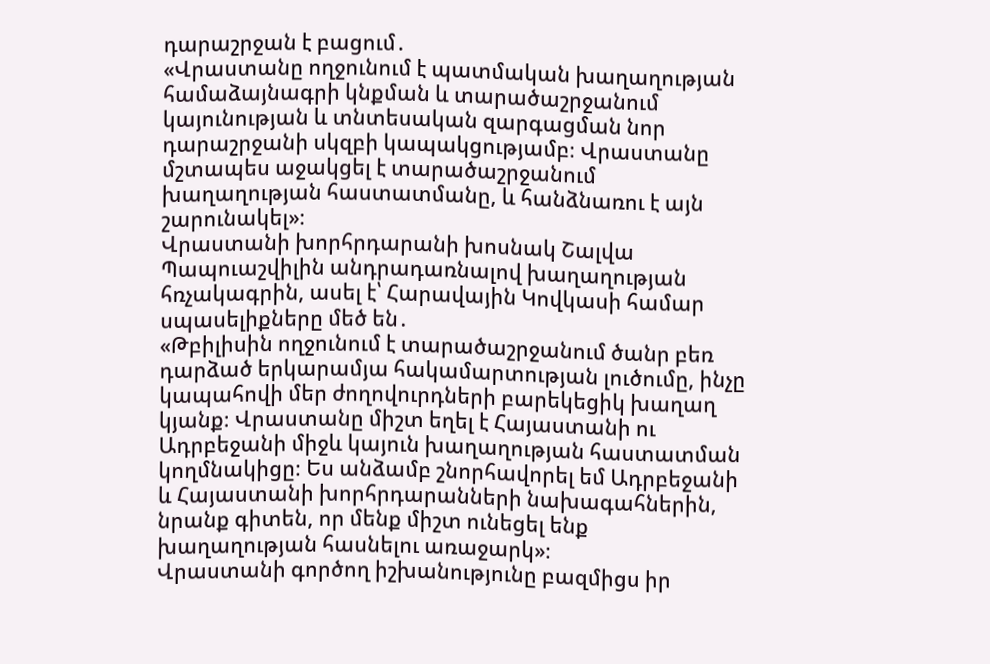դարաշրջան է բացում․
«Վրաստանը ողջունում է պատմական խաղաղության համաձայնագրի կնքման և տարածաշրջանում կայունության և տնտեսական զարգացման նոր դարաշրջանի սկզբի կապակցությամբ։ Վրաստանը մշտապես աջակցել է տարածաշրջանում խաղաղության հաստատմանը, և հանձնառու է այն շարունակել»։
Վրաստանի խորհրդարանի խոսնակ Շալվա Պապուաշվիլին անդրադառնալով խաղաղության հռչակագրին, ասել է՝ Հարավային Կովկասի համար սպասելիքները մեծ են․
«Թբիլիսին ողջունում է տարածաշրջանում ծանր բեռ դարձած երկարամյա հակամարտության լուծումը, ինչը կապահովի մեր ժողովուրդների բարեկեցիկ խաղաղ կյանք։ Վրաստանը միշտ եղել է Հայաստանի ու Ադրբեջանի միջև կայուն խաղաղության հաստատման կողմնակիցը։ Ես անձամբ շնորհավորել եմ Ադրբեջանի և Հայաստանի խորհրդարանների նախագահներին, նրանք գիտեն, որ մենք միշտ ունեցել ենք խաղաղության հասնելու առաջարկ»։
Վրաստանի գործող իշխանությունը բազմիցս իր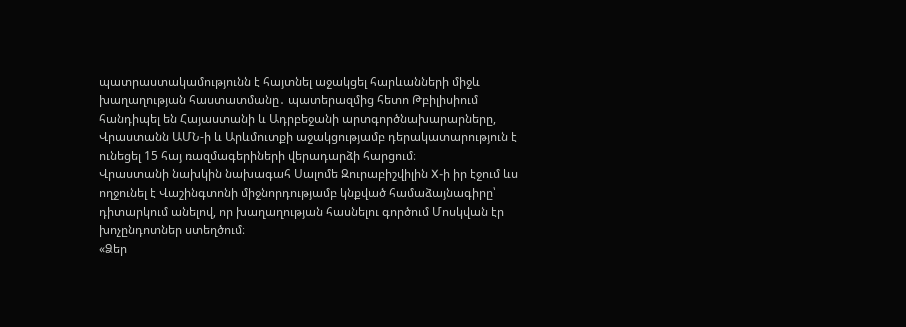պատրաստակամությունն է հայտնել աջակցել հարևանների միջև խաղաղության հաստատմանը․ պատերազմից հետո Թբիլիսիում հանդիպել են Հայաստանի և Ադրբեջանի արտգործնախարարները, Վրաստանն ԱՄՆ-ի և Արևմուտքի աջակցությամբ դերակատարություն է ունեցել 15 հայ ռազմագերիների վերադարձի հարցում։
Վրաստանի նախկին նախագահ Սալոմե Զուրաբիշվիլին X-ի իր էջում ևս ողջունել է Վաշինգտոնի միջնորդությամբ կնքված համաձայնագիրը՝ դիտարկում անելով, որ խաղաղության հասնելու գործում Մոսկվան էր խոչընդոտներ ստեղծում։
«Ձեր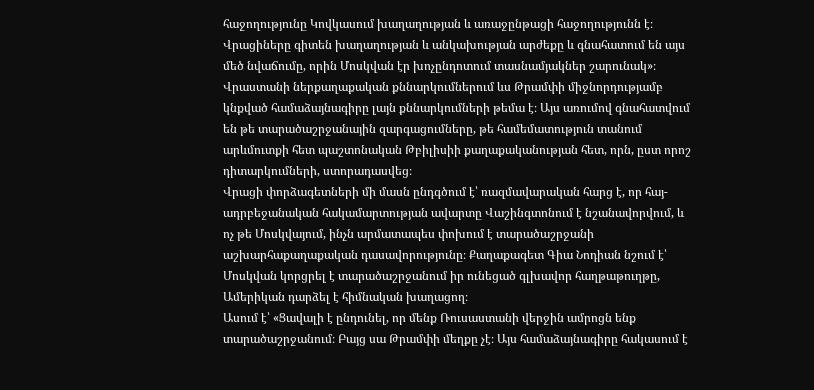հաջողությունը Կովկասում խաղաղության և առաջընթացի հաջողությունն է։ Վրացիները գիտեն խաղաղության և անկախության արժեքը և գնահատում են այս մեծ նվաճումը, որին Մոսկվան էր խոչընդոտում տասնամյակներ շարունակ»։
Վրաստանի ներքաղաքական քննարկումներում ևս Թրամփի միջնորդությամբ կնքված համաձայնագիրը լայն քննարկումների թեմա է։ Այս առումով գնահատվում են թե տարածաշրջանային զարգացումները, թե համեմատություն տանում արևմուտքի հետ պաշտոնական Թբիլիսիի քաղաքականության հետ, որն, ըստ որոշ դիտարկումների, ստորադասվեց։
Վրացի փորձագետների մի մասն ընդգծում է՝ ռազմավարական հարց է, որ հայ-ադրբեջանական հակամարտության ավարտը Վաշինգտոնում է նշանավորվում, և ոչ թե Մոսկվայում, ինչն արմատապես փոխում է տարածաշրջանի աշխարհաքաղաքական դասավորությունը։ Քաղաքագետ Գիա Նոդիան նշում է՝ Մոսկվան կորցրել է տարածաշրջանում իր ունեցած գլխավոր հաղթաթուղթը, Ամերիկան դարձել է հիմնական խաղացող։
Ասում է՝ «Ցավալի է ընդունել, որ մենք Ռուսաստանի վերջին ամրոցն ենք տարածաշրջանում։ Բայց սա Թրամփի մեղքը չէ։ Այս համաձայնագիրը հակասում է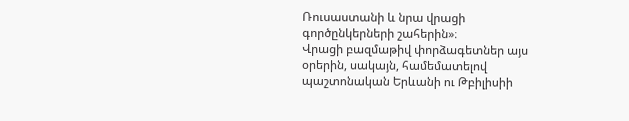Ռուսաստանի և նրա վրացի գործընկերների շահերին»։
Վրացի բազմաթիվ փորձագետներ այս օրերին, սակայն, համեմատելով պաշտոնական Երևանի ու Թբիլիսիի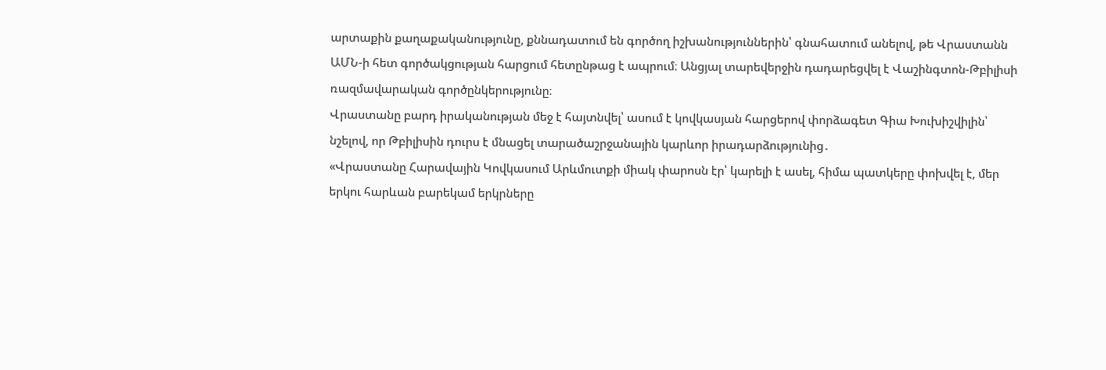արտաքին քաղաքականությունը, քննադատում են գործող իշխանություններին՝ գնահատում անելով, թե Վրաստանն ԱՄՆ-ի հետ գործակցության հարցում հետընթաց է ապրում։ Անցյալ տարեվերջին դադարեցվել է Վաշինգտոն-Թբիլիսի ռազմավարական գործընկերությունը։
Վրաստանը բարդ իրականության մեջ է հայտնվել՝ ասում է կովկասյան հարցերով փորձագետ Գիա Խուխիշվիլին՝ նշելով, որ Թբիլիսին դուրս է մնացել տարածաշրջանային կարևոր իրադարձությունից․
«Վրաստանը Հարավային Կովկասում Արևմուտքի միակ փարոսն էր՝ կարելի է ասել, հիմա պատկերը փոխվել է, մեր երկու հարևան բարեկամ երկրները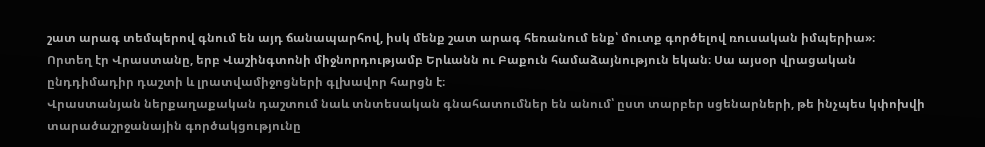շատ արագ տեմպերով գնում են այդ ճանապարհով, իսկ մենք շատ արագ հեռանում ենք՝ մուտք գործելով ռուսական իմպերիա»։
Որտեղ էր Վրաստանը, երբ Վաշինգտոնի միջնորդությամբ Երևանն ու Բաքուն համաձայնություն եկան։ Սա այսօր վրացական ընդդիմադիր դաշտի և լրատվամիջոցների գլխավոր հարցն է։
Վրաստանյան ներքաղաքական դաշտում նաև տնտեսական գնահատումներ են անում՝ ըստ տարբեր սցենարների, թե ինչպես կփոխվի տարածաշրջանային գործակցությունը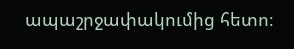ապաշրջափակումից հետո։